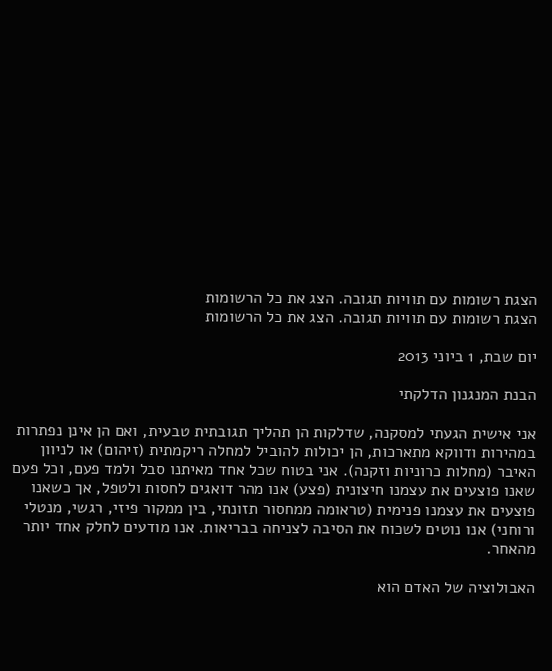הצגת רשומות עם תוויות תגובה. הצג את כל הרשומות
הצגת רשומות עם תוויות תגובה. הצג את כל הרשומות

יום שבת, 1 ביוני 2013

הבנת המנגנון הדלקתי

אני אישית הגעתי למסקנה, שדלקות הן תהליך תגובתית טבעית, ואם הן אינן נפתרות במהירות ודווקא מתארכות, הן יכולות להוביל למחלה ריקמתית (זיהום) או לניוון האיבר (מחלות כרוניות וזקנה). אני בטוח שכל אחד מאיתנו סבל ולמד פעם, וכל פעם שאנו פוצעים את עצמנו חיצונית (פצע) אנו מהר דואגים לחסות ולטפל, אך כשאנו פוצעים את עצמנו פנימית (טראומה ממחסור תזונתי, בין ממקור פיזי, רגשי, מנטלי ורוחני) אנו נוטים לשכוח את הסיבה לצניחה בבריאות. אנו מודעים לחלק אחד יותר מהאחר.

האבולוציה של האדם הוא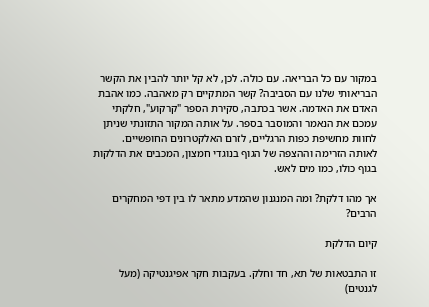במקור עם כל הבריאה. עם כולה. לכן, לא קל יותר להבין את הקשר הבריאותי שלנו עם הסביבה? קשר המתקיים רק מאהבה. כמו אהבת האדם את האדמה. אשר בכתבה, סקירת הספר "קרקוע", חלקתי עמכם את הנאמר והמוסבר בספר. על אותה המקור התזונתי שניתן לחוות מחשיפת כפות הרגליים, לזרם האלקטרונים החופשיים. לאותה הזרימה וההצפה של הגוף בנוגדי חמצון, המכבים את הדלקות בגוף כולו, כמו מים לאש.

אך מהו דלקת? ומה המנגנון שהמדע מתאר לו בין דפי המחקרים הרבים?

קיום הדלקת

זו התבטאות של תא, חד וחלק. בעקבות חקר אפיגנטיקה (מעל לגנטים)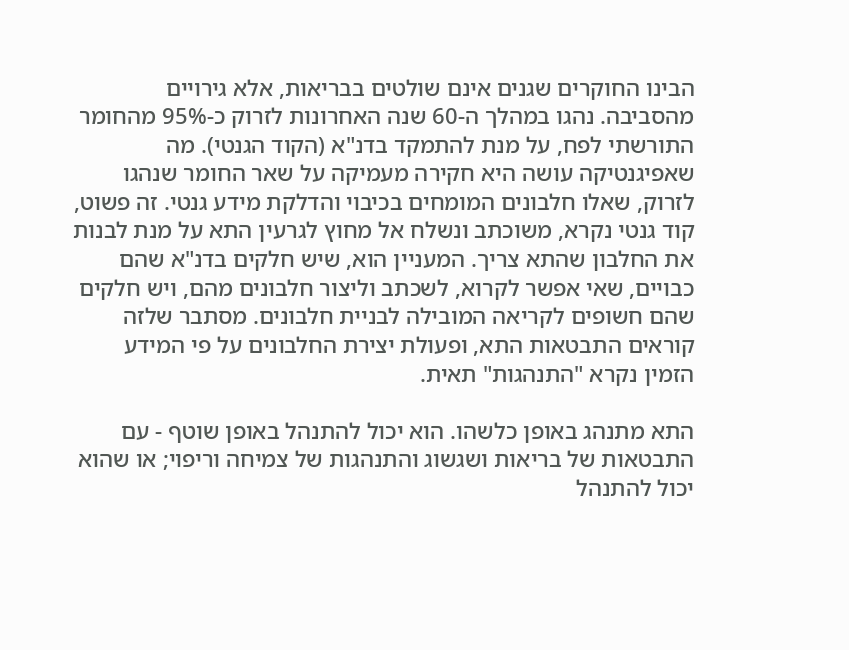הבינו החוקרים שגנים אינם שולטים בבריאות, אלא גירויים מהסביבה. נהגו במהלך ה-60 שנה האחרונות לזרוק כ-95% מהחומר התורשתי לפח, על מנת להתמקד בדנ"א (הקוד הגנטי). מה שאפיגנטיקה עושה היא חקירה מעמיקה על שאר החומר שנהגו לזרוק, שאלו חלבונים המומחים בכיבוי והדלקת מידע גנטי. זה פשוט, קוד גנטי נקרא, משוכתב ונשלח אל מחוץ לגרעין התא על מנת לבנות את החלבון שהתא צריך. המעניין הוא, שיש חלקים בדנ"א שהם כבויים, שאי אפשר לקרוא, לשכתב וליצור חלבונים מהם, ויש חלקים שהם חשופים לקריאה המובילה לבניית חלבונים. מסתבר שלזה קוראים התבטאות התא, ופעולת יצירת החלבונים על פי המידע הזמין נקרא "התנהגות" תאית.

התא מתנהג באופן כלשהו. הוא יכול להתנהל באופן שוטף - עם התבטאות של בריאות ושגשוג והתנהגות של צמיחה וריפוי; או שהוא יכול להתנהל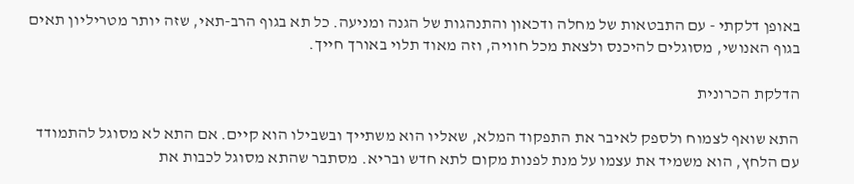באופן דלקתי - עם התבטאות של מחלה ודכאון והתנהגות של הגנה ומניעה. כל תא בגוף הרב-תאי, שזה יותר מטריליון תאים בגוף האנושי, מסוגלים להיכנס ולצאת מכל חוויה, וזה מאוד תלוי באורך חייך.

הדלקת הכרונית

התא שואף לצמוח ולספק לאיבר את התפקוד המלא, שאליו הוא משתייך ובשבילו הוא קיים. אם התא לא מסוגל להתמודד עם הלחץ, הוא משמיד את עצמו על מנת לפנות מקום לתא חדש ובריא. מסתבר שהתא מסוגל לכבות את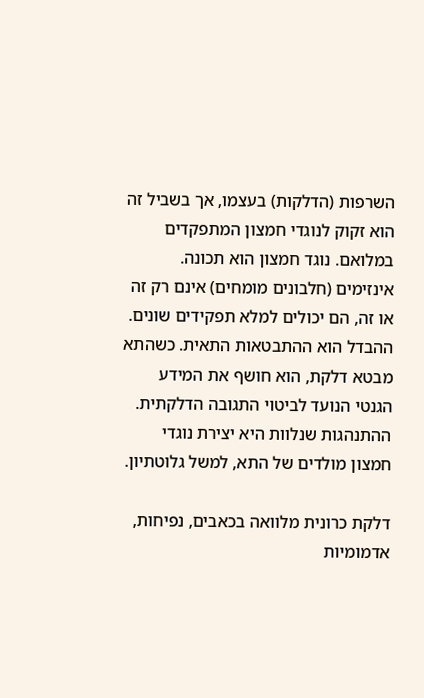השרפות (הדלקות) בעצמו, אך בשביל זה הוא זקוק לנוגדי חמצון המתפקדים במלואם. נוגד חמצון הוא תכונה. אינזימים (חלבונים מומחים) אינם רק זה או זה, הם יכולים למלא תפקידים שונים. ההבדל הוא ההתבטאות התאית. כשהתא מבטא דלקת, הוא חושף את המידע הגנטי הנועד לביטוי התגובה הדלקתית. ההתנהגות שנלוות היא יצירת נוגדי חמצון מולדים של התא, למשל גלוטתיון.

דלקת כרונית מלוואה בכאבים, נפיחות, אדמומיות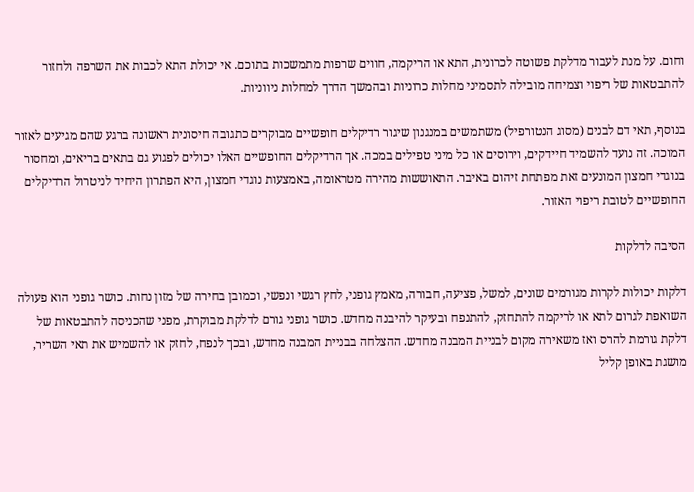וחום. על מנת לעבור מדלקת פשוטה לכרונית, התא או הריקמה, חווים שרפות מתמשכות בתוכם. אי יכולת התא לכבות את השרפה ולחזור להתבטאות של ריפוי וצמיחה מובילה לתסמיני מחלות כרוניות ובהמשך הדרך למחלות ניווניות.

בנוסף, תאי דם לבנים (מסוג הנטורפיל) משתמשים במנגנון שיגור רדיקלים חופשיים מבוקרים כתגובה חיסונית ראשונה ברגע שהם מגיעים לאזור המוכה. זה נועד להשמיד חיידקים, וירוסים או כל מיני טפילים במכה. אך הרדיקלים החופשיים האלו יכולים לפגוע גם בתאים בריאים, ומחסור בנוגדי חמצון המונעים זאת מפתחת זיהום באיבר. התאוששות מהירה מטראומה, באמצעות נוגדי חמצון, היא הפתרון היחיד לניטרול הרדיקלים החופשיים לטובת ריפוי האזור.

הסיבה לדלקות

דלקות יכולות לקרות מגורמים שונים, למשל, פציעה, חבורה, מאמץ גופני, לחץ רגשי ונפשי, וכמובן בחירה של מזון נחות. כושר גופני הוא פעולה השואפת לגרום לתא או לריקמה להתחזק, להתנפח ובעיקר להיבנה מחדש. כושר גופני גורם לדלקת מבוקרת, מפני שהכניסה להתבטאות של דלקת גורמת להרס ואז משאירה מקום לבניית המבנה מחדש. ההצלחה בבניית המבנה מחדש, ובכך לנפח, לחזק או להשמיש את תאי השריר, מושגת באופן קליל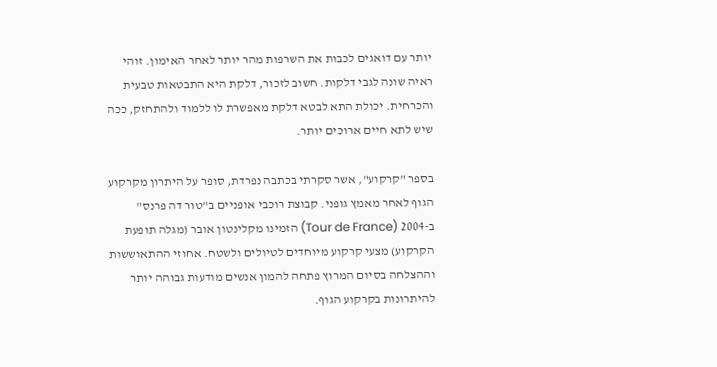יותר עם דואגים לכבות את השרפות מהר יותר לאחר האימון. זוהי ראיה שונה לגבי דלקות. חשוב לזכור, דלקת היא התבטאות טבעית והכרחית. יכולת התא לבטא דלקת מאפשרת לו ללמוד ולהתחזק, ככה שיש לתא חיים ארוכים יותר.

בספר "קרקוע", אשר סקרתי בכתבה נפרדת, סופר על היתרון מקרקוע הגוף לאחר מאמץ גופני. קבוצת רוכבי אופניים ב"טור דה פרנס" ב-2004 (Tour de France) הזמינו מקלינטון אובר (מגלה תופעת הקרקוע) מצעי קרקוע מיוחדים לטיולים ולשטח. אחוזי ההתאוששות וההצלחה בסיום המרוץ פתחה להמון אנשים מודעות גבוהה יותר להיתרונות בקרקוע הגוף.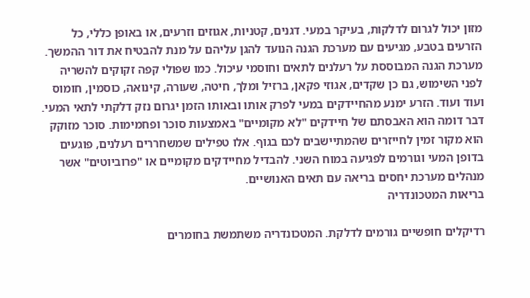מזון יכול לגרום לדלקות, בעיקר במעי. דגנים, קטניות, אגוזים וזרעים, או באופן כללי, כל הזרעים בטבע, מגיעים עם מערכת הגנה הנועד להגן עליהם על מנת להבטיח את דור ההמשך. מערכת הגנה המבוססת על רעלנים לתאים וחוסמי עיכול. כמו שפולי קפה זקוקים להשריה לפני השימוש, גם כן שקדים, אגוזי פקאן, ברזיל ומלך, חיטה, שעורה, קינואה, כוסמין, חומוס ועוד ועוד. הזרע ימנע מהחיידקים במעי לפרק אותו ובאותו הזמן יגרום נזק דלקתי לתאי המעי. דבר דומה הוא האבסתם של חיידקים "לא מקומיים" באמצעות סוכר ופחמימות. סוכר מזוקק הוא מקור זמין לחייזרים שהמתיישבים לכם בגוף. אלו טפילים שמשחררים רעלנים, פוגעים בדופן המעי וגורמים לפגיעה במוח השני. להבדיל מחיידקים מקומיים או "פרוביוטים" אשר מנהלים מערכת יחסים בריאה עם תאים האנושיים.
בריאות המטכונדריה

רדיקלים חופשיים גורמים לדלקת. המטכונדריה משתמשת בחומרים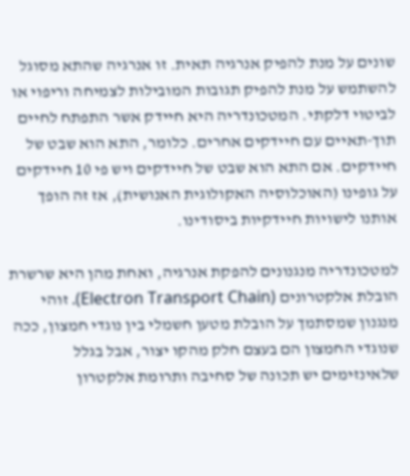שונים על מנת להפיק אנרגיה תאית. זו אנרגיה שהתא מסוגל להשתמש על מנת להפיק תגובות המובילות לצמיחה וריפוי או לביטוי דלקתי. המטכונדריה היא חיידק אשר התפתח לחיים תוך-תאיים עם חיידקים אחרים. כלומר, התא הוא שבט של חיידקים. אם התא הוא שבט של חיידקים ויש פי 10 חיידקים על גופינו (האוכלוסיה האקולוגית האנושית), אז זה הופך אותנו לישויות חיידקיות ביסודינו.

למטכונדריה מנגנונים להפקת אנרגיה, ואחת מהן היא שרשרת הובלת אלקטרונים (Electron Transport Chain). זוהי מנגנון שמסתמך על הובלת מטען חשמלי בין נוגדי חמצון, ככה שנוגדי החמצון הם בעצם חלק מהקו יצור, אבל בגלל שלאינזימים יש תכונה של סחיבה ותרומת אלקטרון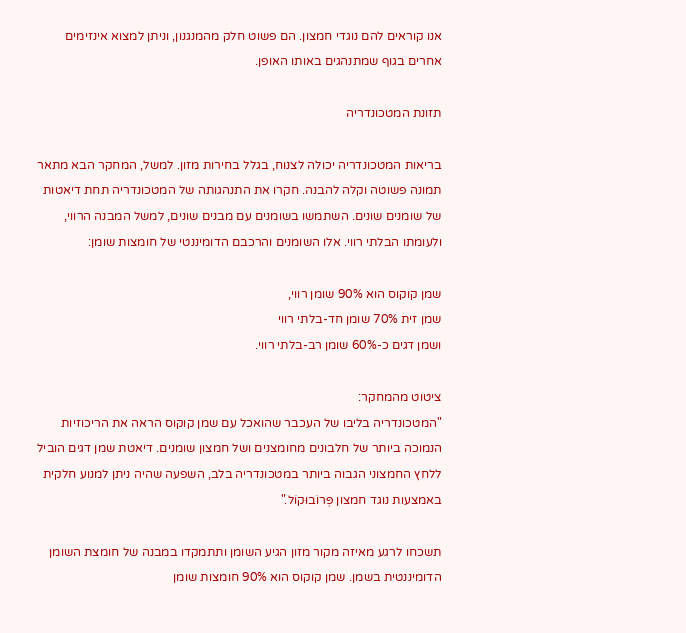אנו קוראים להם נוגדי חמצון. הם פשוט חלק מהמנגנון, וניתן למצוא אינזימים אחרים בגוף שמתנהגים באותו האופן.

תזונת המטכונדריה

בריאות המטכונדריה יכולה לצנוח, בגלל בחירות מזון. למשל, המחקר הבא מתאר תמונה פשוטה וקלה להבנה. חקרו את התנהגותה של המטכונדריה תחת דיאטות של שומנים שונים. השתמשו בשומנים עם מבנים שונים, למשל המבנה הרווי, ולעומתו הבלתי רווי. אלו השומנים והרכבם הדומיננטי של חומצות שומן:

שמן קוקוס הוא 90% שומן רווי,
שמן זית 70% שומן חד-בלתי רווי
ושמן דגים כ-60% שומן רב-בלתי רווי.

ציטוט מהמחקר:
"המטכונדריה בליבו של העכבר שהואכל עם שמן קוקוס הראה את הריכוזיות הנמוכה ביותר של חלבונים מחומצנים ושל חמצון שומנים. דיאטת שמן דגים הוביל ללחץ החמצוני הגבוה ביותר במטכונדריה בלב, השפעה שהיה ניתן למנוע חלקית באמצעות נוגד חמצון פְּרוֹבוּקוֹל."

תשכחו לרגע מאיזה מקור מזון הגיע השומן ותתמקדו במבנה של חומצת השומן הדומיננטית בשמן. שמן קוקוס הוא 90% חומצות שומן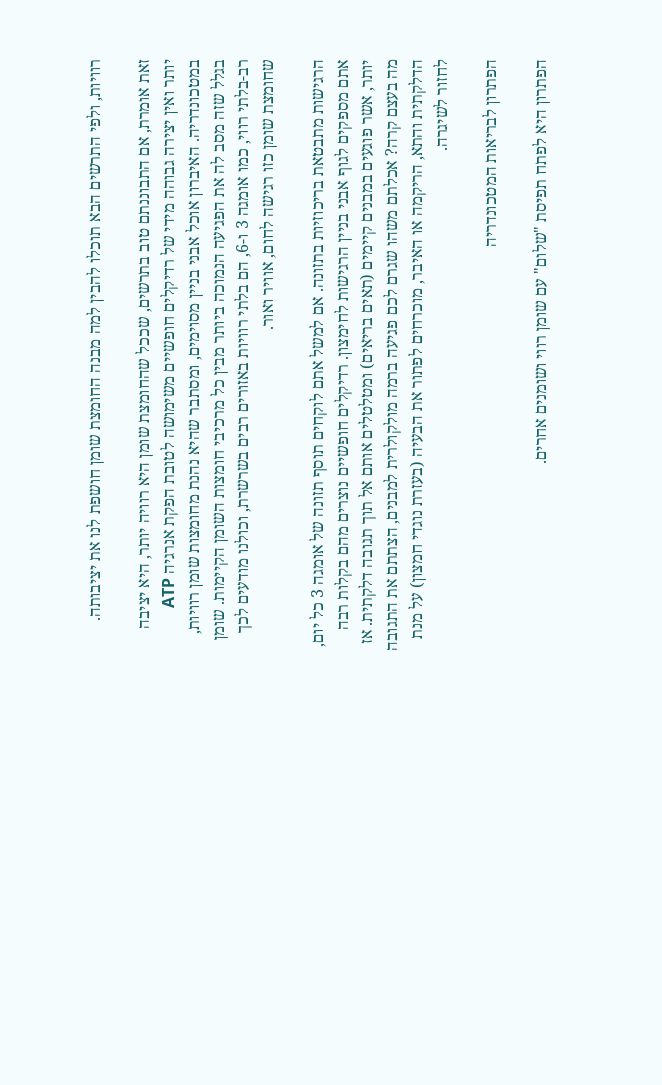רוויות, ולפי התרשים הבא תוכלו להבין למה מבנה החומצת שומן חושפת לנו את יציבותה.

זאת אומרת, אם התבוננתם טוב בתרשים, שככל שהחומצת שומן היא רוויה יותר, היא יציבה יותר ואין יצירה גבוהה מידי של רדיקלים חופשיים משימושה לטובת הפקת אנרגיה ATP במטכונדריה. האיברון אוכל אבני בניין מסוימים, ומסתבר שהיא נהנת מחומצות שומן רוויות, בגלל שזה מסב לה את הפגיעה הנמוכה ביותר מבין כל מרכיבי חומצות השומן הקיימות. שומן רב-בלתי רווי, כמו אומגה 3 ו-6, הם בלתי רוויות באזורים רבים בשרשרת, וכולנו מודעים לכך שחומצת שומן כזו רגישה לחום, אוויר ואור.

הרגישות מתבטאת בריכוזיות בתזונה. אם למשל אתם לוקחים תוסף תזונה של אומגה 3 כל יום, אתם מספקים לגוף אבני בניין הרגישות לחימצון. רדיקלים חופשיים נוצרים מהם בקלות רבה יותר, אשר פוגעים במבנים קיימים (תאים בריאים) ומטלטלים אותם אל תוך תגובה דלקתית. אז מה בעצם קרה? אכלתם משהו שגרם לכם פגיעה ברמה מולקולרית למבנים, הצתתם את התגובה הדלקתית והתא, הריקמה או האיבר, מוכרחים לפתור את הבעיה (בעזרת נוגדי חמצון) על מנת לחזור לשיגרה.

הפתרון לבריאות המטכונדריה

הפתרון היא לפתח תפיסת "שלום" עם שומן רווי ושומנים אחרים.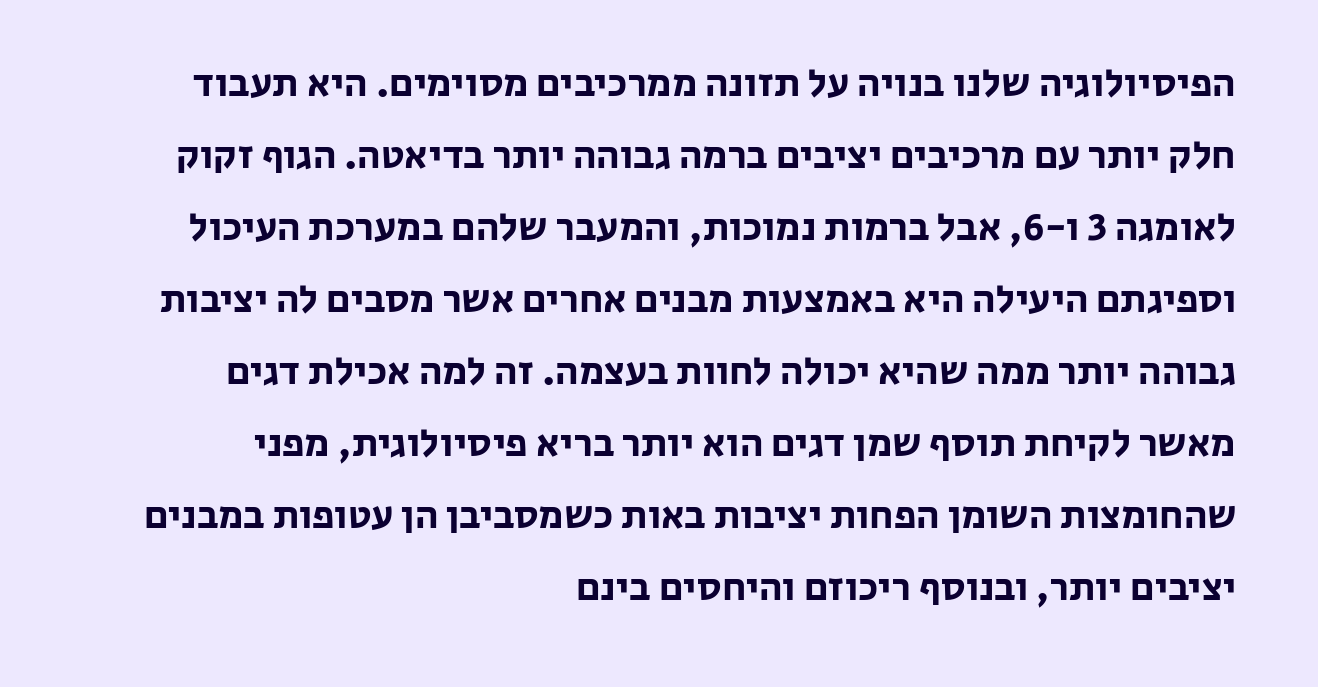הפיסיולוגיה שלנו בנויה על תזונה ממרכיבים מסוימים. היא תעבוד חלק יותר עם מרכיבים יציבים ברמה גבוהה יותר בדיאטה. הגוף זקוק לאומגה 3 ו-6, אבל ברמות נמוכות, והמעבר שלהם במערכת העיכול וספיגתם היעילה היא באמצעות מבנים אחרים אשר מסבים לה יציבות גבוהה יותר ממה שהיא יכולה לחוות בעצמה. זה למה אכילת דגים מאשר לקיחת תוסף שמן דגים הוא יותר בריא פיסיולוגית, מפני שהחומצות השומן הפחות יציבות באות כשמסביבן הן עטופות במבנים יציבים יותר, ובנוסף ריכוזם והיחסים בינם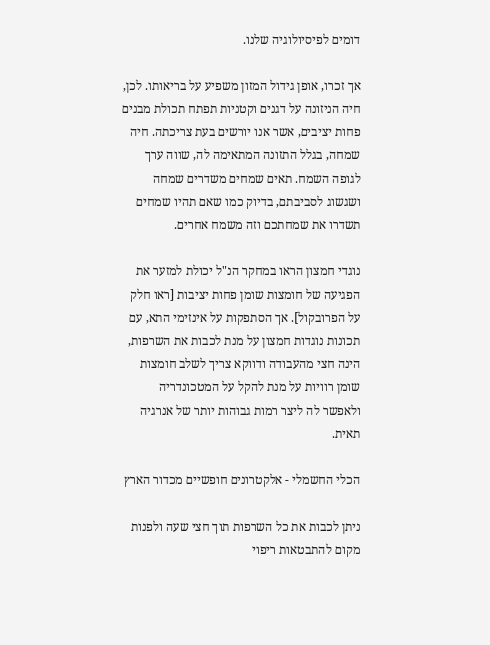דומים לפיסיולוגיה שלנו.

אך זכרו, אופן גידול המזון משפיע על בריאותו. לכן, חיה הניזונה על דגנים וקטניות תפתח תכולת מבנים פחות יציבים, אשר אנו יורשים בעת צריכתה. חיה שמחה, בגלל התזונה המתאימה לה, שווה ערך לגופה השמח. תאים שמחים משדרים שמחה ושגשוג לסביבתם, בדיוק כמו שאם תהיו שמחים תשדרו את שמחתכם וזה משמח אחרים.

נוגדי חמצון הראו במחקר הנ"ל יכולת למזער את הפגיעה של חומצות שומן פחות יציבות [ראו חלק על הפרובקול]. אך הסתפקות על אינזימי התא, עם תכונות נוגדות חמצון על מנת לכבות את השרפות, הינה חצי מהעבודה ודווקא צריך לשלב חומצות שומן רוויות על מנת להקל על המטכונדריה ולאפשר לה ליצר רמות גבוהות יותר של אנרגיה תאית.

הכלי החשמלי - אלקטרונים חופשיים מכדור הארץ

ניתן לכבות את כל השרפות תוך חצי שעה ולפנות מקום להתבטאות ריפוי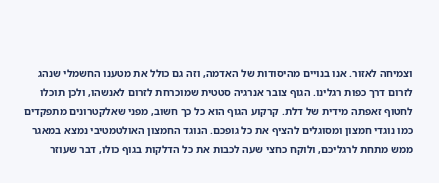וצמיחה לאזור. אנו בנויים מהיסודות של האדמה, וזה גם כולל את מטענו החשמלי שנהג לזרום דרך כפות רגלינו. הגוף צובר אנרגיה סטטית שמוכרחת לזרום לאנשהו, ולכן תוכלו לחטוף זאפתה מידית של דלת. קרקוע הגוף הוא כל כך חשוב, מפני שאלקטרונים מתפקדים כמו נוגדי חמצון ומסוגלים להציף את כל גופכם. הנוגד החמצון האולטמטיבי נמצא במאגר ממש מתחת לרגליכם, ולוקח כחצי שעה לכבות את כל הדלקות בגוף כולו, דבר שעוזר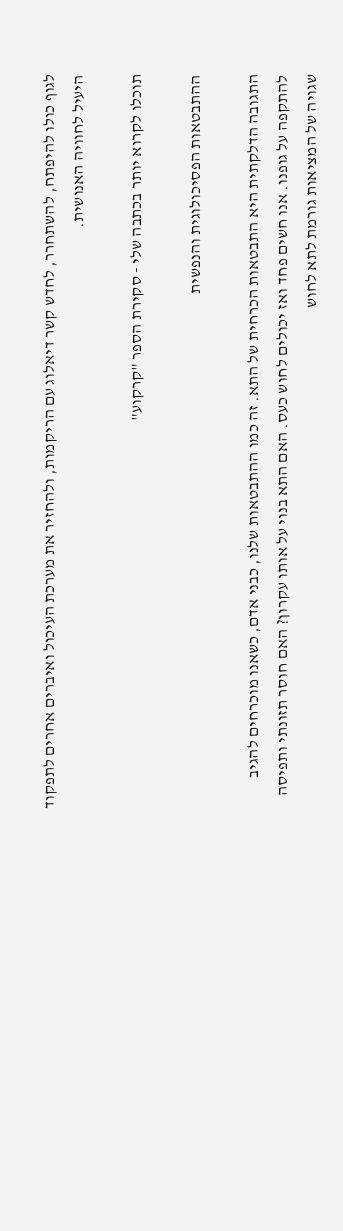לגוף כולו להיפתח, להשתחרר, לחדש קשר דיאלוג עם הריקמות, ולהחזיר את מערכת העיכול ואיברים אחרים לתפקוד היעיל לחוויה האנושית.

תוכלו לקרוא יותר בכתבה שלי - סקירת הספר "קרקוע"

ההתבטאות הפסיכולוגית והנפשית

התגובה הדלקתית היא התבטאות הכרחית של התא. זה כמו ההתבטאות שלנו, כבני אדם, כשאנו מוכרחים להגיב להתקפה על גופנו. אנו חשים פחד ואז יכולים לחוש כעס. האם התא בנוי על אותו עקרון? האם חוסר תזונתי ותפיסה שגויה של המציאות גורמת לתא לחוש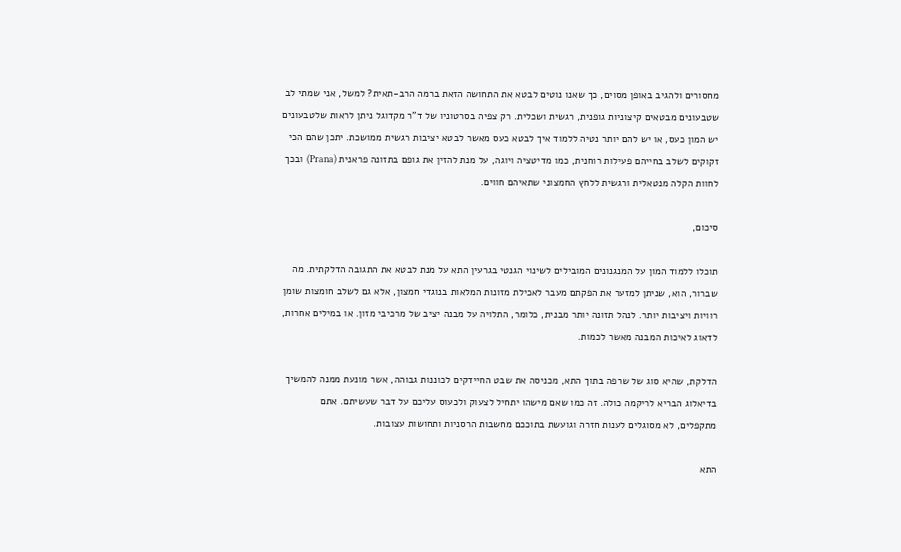מחסורים ולהגיב באופן מסוים, כך שאנו נוטים לבטא את התחושה הזאת ברמה הרב-תאית? למשל, אני שמתי לב שטבעונים מבטאים קיצוניות גופנית, רגשית ושכלית. רק צפיה בסרטוניו של ד"ר מקדוגל ניתן לראות שלטבעונים יש המון כעס, או יש להם יותר נטיה ללמוד איך לבטא כעס מאשר לבטא יציבות רגשית ממושכת. יתכן שהם הכי זקוקים לשלב בחייהם פעילות רוחנית, כמו מדיטציה ויוגה, על מנת להזין את גופם בתזונה פראנית (Prana) ובכך לחוות הקלה מנטאלית ורגשית ללחץ החמצוני שתאיהם חווים.

סיכום,

תוכלו ללמוד המון על המנגנונים המובילים לשינוי הגנטי בגרעין התא על מנת לבטא את התגובה הדלקתית. מה שברור, הוא, שניתן למזער את הפקתם מעבר לאכילת מזונות המלאות בנוגדי חמצון, אלא גם לשלב חומצות שומן רוויות ויציבות יותר. לנהל תזונה יותר מבנית, כלומר, התלויה על מבנה יציב של מרכיבי מזון. או במילים אחרות, לדאוג לאיכות המבנה מאשר לכמות.

הדלקת, שהיא סוג של שרפה בתוך התא, מכניסה את שבט החיידקים לכוננות גבוהה, אשר מונעת ממנה להמשיך בדיאלוג הבריא לריקמה כולה. זה כמו שאם מישהו יתחיל לצעוק ולכעוס עליכם על דבר שעשיתם. אתם מתקפלים, לא מסוגלים לענות חזרה וגועשת בתוככם מחשבות הרסניות ותחושות עצובות.

התא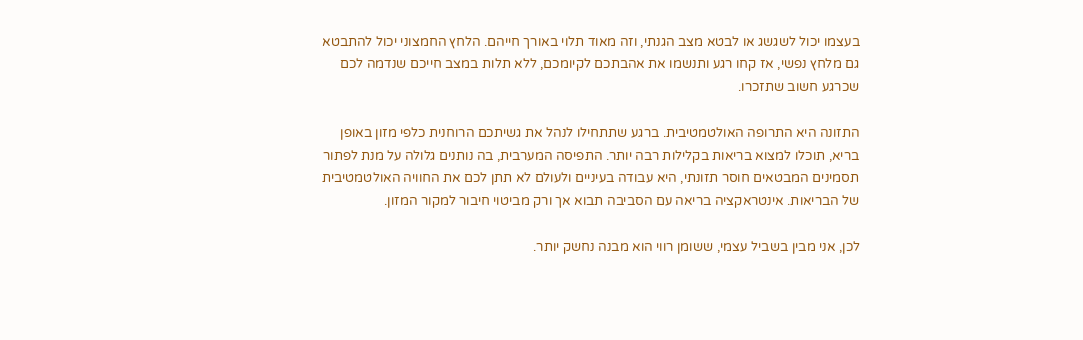בעצמו יכול לשגשג או לבטא מצב הגנתי, וזה מאוד תלוי באורך חייהם. הלחץ החמצוני יכול להתבטא גם מלחץ נפשי, אז קחו רגע ותנשמו את אהבתכם לקיומכם, ללא תלות במצב חייכם שנדמה לכם שכרגע חשוב שתזכרו.

התזונה היא התרופה האולטמטיבית. ברגע שתתחילו לנהל את גשיתכם הרוחנית כלפי מזון באופן בריא, תוכלו למצוא בריאות בקלילות רבה יותר. התפיסה המערבית, בה נותנים גלולה על מנת לפתור תסמינים המבטאים חוסר תזונתי, היא עבודה בעיניים ולעולם לא תתן לכם את החוויה האולטמטיבית של הבריאות. אינטראקציה בריאה עם הסביבה תבוא אך ורק מביטוי חיבור למקור המזון.

לכן, אני מבין בשביל עצמי, ששומן רווי הוא מבנה נחשק יותר.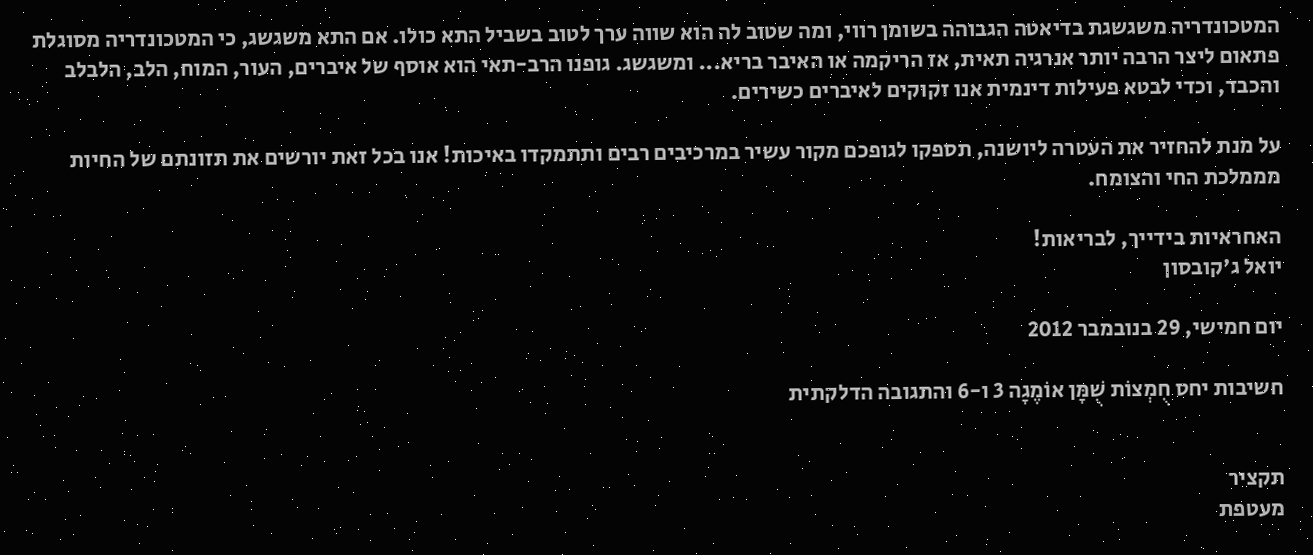המטכונדריה משגשגת בדיאטה הגבוהה בשומן רווי, ומה שטוב לה הוא שווה ערך לטוב בשביל התא כולו. אם התא משגשג, כי המטכונדריה מסוגלת פתאום ליצר הרבה יותר אנרגיה תאית, אז הריקמה או האיבר בריא... ומשגשג. גופנו הרב-תאי הוא אוסף של איברים, העור, המוח, הלב, הלבלב והכבד, וכדי לבטא פעילות דינמית אנו זקוקים לאיברים כשירים.

על מנת להחזיר את העטרה ליושנה, תספקו לגופכם מקור עשיר במרכיבים רבים ותתמקדו באיכות! אנו בכל זאת יורשים את תזונתם של החיות מממלכת החי והצומח.

האחראיות בידייך, לבריאות!
יואל ג'קובסון

יום חמישי, 29 בנובמבר 2012

חשיבות יחס חֻמְצוֹת שֻׁמָּן אוֹמֶגָה 3 ו-6 והתגובה הדלקתית


תקציר
מעטפת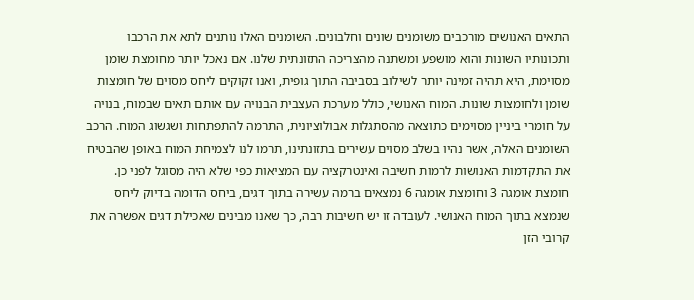התאים האנושים מורכבים משומנים שונים וחלבונים. השומנים האלו נותנים לתא את הרכבו ותכונותיו השונות והוא מושפע ומשתנה מהצריכה התזונתית שלנו. אם נאכל יותר מחומצת שומן מסוימת, היא תהיה זמינה יותר לשילוב בסביבה התוך גופית, ואנו זקוקים ליחס מסוים של חומצות שומן ולחומצות שונות. המוח האנושי, כולל מערכת העצבית הבנויה עם אותם תאים שבמוח, בנויה על חומרי ביניין מסוימים כתוצאה מהסתגלות אבולוציונית, התרמה להתפתחות ושגשוג המוח. הרכב השומנים האלה, אשר נהיו בשלב מסוים עשירים בתזונתינו, תרמו לנו לצמיחת המוח באופן שהבטיח את התקדמות האנושות לרמות חשיבה ואינטרקציה עם המציאות כפי שלא היה מסוגל לפני כן.
חומצת אומגה 3 וחומצת אומגה 6 נמצאים ברמה עשירה בתוך דגים, ביחס הדומה בדיוק ליחס שנמצא בתוך המוח האנושי. לעובדה זו יש חשיבות רבה, כך שאנו מבינים שאכילת דגים אפשרה את קרובי הזן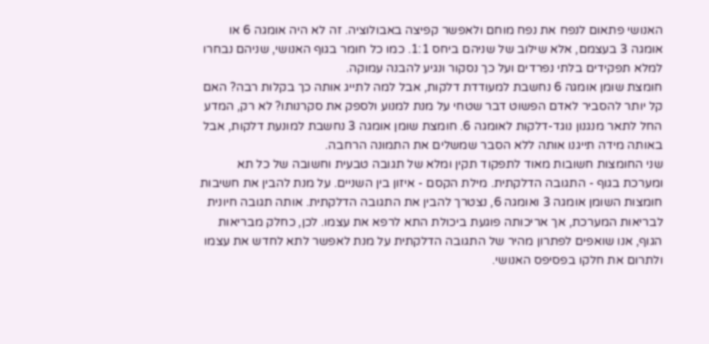האנושי פתאום לנפח את נפח מוחם ולאפשר קפיצה באבולוציה. זה לא היה אומגה 6 או אומגה 3 בעצמם, אלא שילוב של שניהם ביחס 1:1. כמו כל חומר בגוף האנושי, שניהם נבחרו למלא תפקידים בלתי נפרדים ועל כך נסקור ונגיע להבנה עמוקה.
חומצת שומן אומגה 6 נחשבת למעודדת דלקות, אבל למה לתייג אותה כך בקלות רבה? האם קל יותר להסביר לאדם הפשוט דבר שטחי על מנת למנוע ולספק את סקרנותו? לא רק, המדע החל לתאר מנגנון נוגד-דלקות לאומגה 6. חומצת שומן אומגה 3 נחשבת למונעת דלקות, אבל באותה מידה תייגנו אותה ללא הסבר שמשלים את התמונה הרחבה.
שני החומצות חשובות מאוד לתפקוד תקין ומלא של תגובה טבעית וחשובה של כל תא ומערכת בגוף - התגובה הדלקתית. מילת הקסם - איזון בין השניים. על מנת להבין את חשיבות חומצות השומן אומגה 3 ואומגה 6, נצטרך להבין את התגובה הדלקתית. אותה תגובה חיונית לבריאות המערכת, אך אריכותה פוגעת ביכולת התא לרפא את עצמו. לכן, כחלק מבריאות הגוף, אנו שואפים לפתרון מהיר של התגובה הדלקתית על מנת לאפשר לתא לחדש את עצמו ולתרום את חלקו בפסיפס האנושי.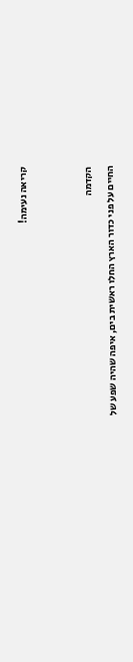קריאה נעימה!


הקדמה
החיים על פני כדור הארץ החלו ראשית בים, איפה שהיה שפע של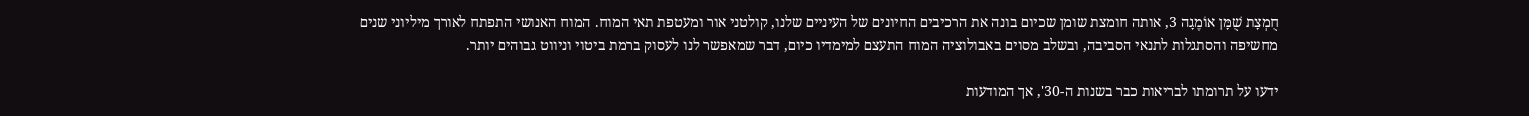חֻמְצָת שֻׁמָּן אוֹמֶגָה 3, אותה חומצת שומן שכיום בונה את הרכיבים החיונים של העיניים שלנו, קולטני אור ומעטפת תאי המוח. המוח האנושי התפתח לאורך מיליוני שנים מחשיפה והסתגלות לתנאי הסביבה, ובשלב מסוים באבולוציה המוח התעצם למימדיו כיום, דבר שמאפשר לנו לעסוק ברמת ביטוי וניווט גבוהים יותר.

ידעו על תרומתו לבריאות כבר בשנות ה-30', אך המודעות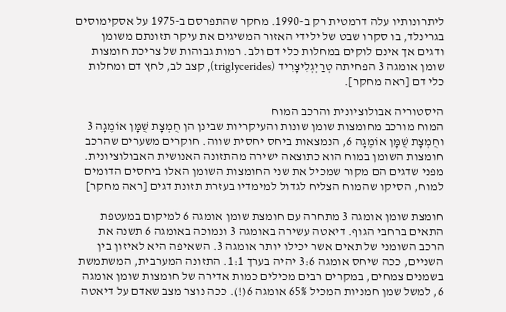ליתרונותיו עלה דרמטית רק ב-1990. מחקר שהתפרסם ב-1975 על אסקימוסים בגרינלד, בו סקרו שבט של ילידי האזור המשיגים את עיקר תזונתם משומן ודגים אך אינם לוקים במחלות כלי דם ולב. רמות גבוהות של צריכת חומצות שומן אומגה 3 הפחיתה טְרַיְגְלִיצָרִיד (triglycerides), קצב לב, לחץ דם ומחלות כלי דם [ראה מחקר].

היסטוריה אבולוציונית והרכב המוח
המוח מורכב מחומצות שומן שונות והעיקריות שבינן הן חֻמְצָת שֻׁמָּן אוֹמֶגָה 3 וחֻמְצָת שֻׁמָּן אוֹמֶגָה 6, הנמצאות ביחס יחסית שווה. חוקרים משערים שהרכב חומצות השומן במוח הוא כתוצאה ישירה מהתזונה האנושית האבולוציונית. מפני שדגים הם מקור שמכיל את שני החומצות השומן האלו ביחסים הדומים למוח, הסיקו שהמוח הצליח לגדול למימדיו בעזרת תזונת דגים [ראה מחקר]

חומצת שומן אומגה 3 מתחרה עם חומצת שומן אומגה 6 למיקום במעטפת התאים ברחבי הגוף. דיאטה עשירה באומגה 3 ונמוכה באומגה 6 תשנה את הרכב השומני של תאים אשר יכילו יותר אומגה 3. השאיפה היא לאיזון בין השניים, ככה שיחס אומגה 3:6 יהיה בערך 1:1. התזונה המערבית, המשתמשת בשמנים צמחים, במקרים רבים מכילים כמות אדירה של חומצות שומן אומגה 6, למשל שמן חמניות המכיל 65% אומגה 6(!). ככה נוצר מצב שאדם על דיאטה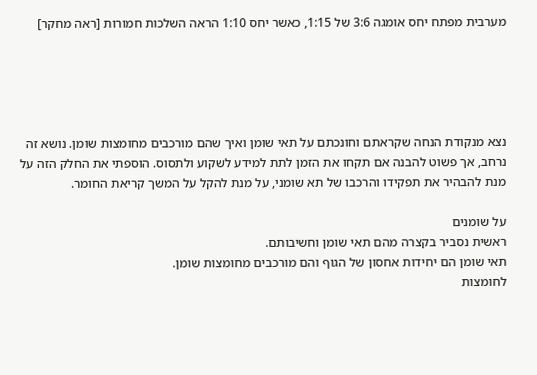מערבית מפתח יחס אומגה 3:6 של 1:15, כאשר יחס 1:10 הראה השלכות חמורות [ראה מחקר]





נצא מנקודת הנחה שקראתם וחונכתם על תאי שומן ואיך שהם מורכבים מחומצות שומן. נושא זה נרחב, אך פשוט להבנה אם תקחו את הזמן לתת למידע לשקוע ולתסוס. הוספתי את החלק הזה על מנת להבהיר את תפקידו והרכבו של תא שומני, על מנת להקל על המשך קריאת החומר.

על שומנים
ראשית נסביר בקצרה מהם תאי שומן וחשיבותם.
תאי שומן הם יחידות אחסון של הגוף והם מורכבים מחומצות שומן.
לחומצות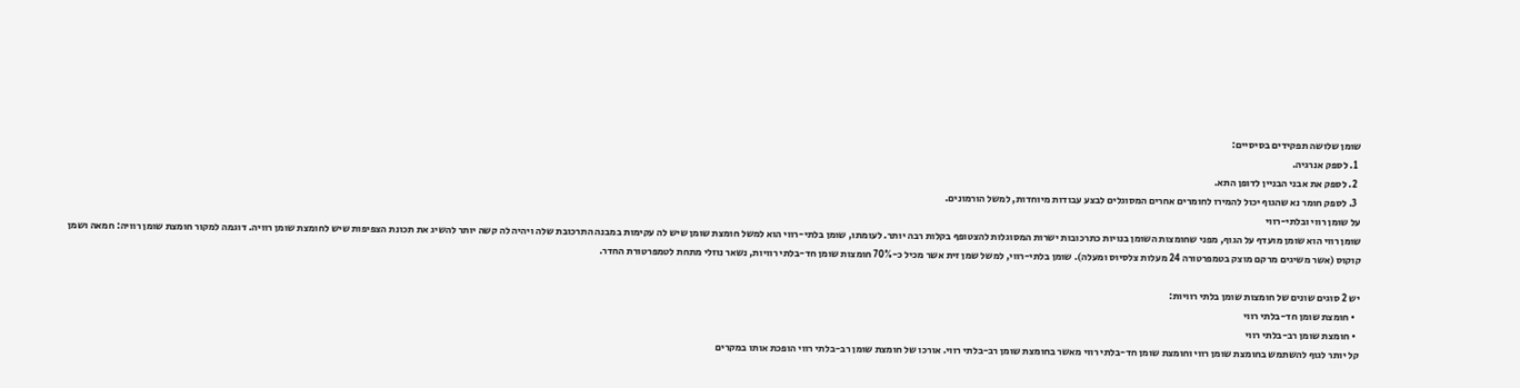שומן שלושה תפקידים בסיסיים:
  1. לספק אנרגיה.
  2. לספק את אבני הבניין לדופן התא.
  3. לספק חומר נא שהגוף יכול להמירו לחומרים אחרים המסוגלים לבצע עבודות מיוחדות, למשל הורמונים.
על שומן רווי ובלתי-רווי
שומן רווי הוא שומן מועדף על הגוף, מפני שחומצות השומן בנויות כתרכובות ישרות המסוגלות להצטופף בקלות רבה יותר. לעומתו, שומן בלתי-רווי הוא למשל חומצת שומן שיש לה עקימות במבנה התרכובת שלה ויהיה לה קשה יותר להשיג את תכונת הצפיפות שיש לחומצת שומן רוויה. דוגמה למקור חומצת שומן רוויה: חמאה ושמן קוקוס (אשר משיגים מרקם מוצק בטמפרטורה 24 מעלות צלסיוס ומעלה). שומן בלתי-רווי, למשל שמן זית אשר מכיל כ-70% חומצות שומן חד-בלתי רוויות, נשאר נוזלי מתחת לטמפרטורת החדר.

יש 2 סוגים שונים של חומצות שומן בלתי רוויות:
  • חומצת שומן חד-בלתי רווי
  • חומצת שומן רב-בלתי רווי
קל יותר לגוף להשתמש בחומצת שומן רווי וחומצת שומן חד-בלתי רווי מאשר בחומצת שומן רב-בלתי רווי. אורכו של חומצת שומן רב-בלתי רווי הופכת אותו במקרים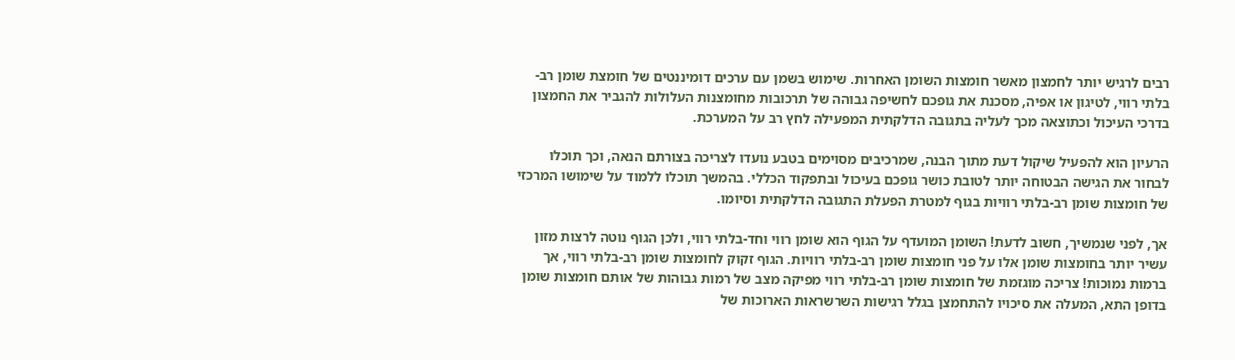רבים לרגיש יותר לחמצון מאשר חומצות השומן האחרות. שימוש בשמן עם ערכים דומיננטים של חומצת שומן רב-בלתי רווי, לטיגון או אפיה, מסכנת את גופכם לחשיפה גבוהה של תרכובות מחומצנות העלולות להגביר את החמצון בדרכי העיכול וכתוצאה מכך לעליה בתגובה הדלקתית המפעילה לחץ רב על המערכת.

הרעיון הוא להפעיל שיקול דעת מתוך הבנה, שמרכיבים מסוימים בטבע נועדו לצריכה בצורתם הנאה, וכך תוכלו לבחור את הגישה הבטוחה יותר לטובת כושר גופכם בעיכול ובתפקוד הכללי. בהמשך תוכלו ללמוד על שימושו המרכזי של חומצות שומן רב-בלתי רוויות בגוף למטרת הפעלת התגובה הדלקתית וסיומו.

אך, לפני שנמשיך, חשוב לדעת! השומן המועדף על הגוף הוא שומן רווי וחד-בלתי רווי, ולכן הגוף נוטה לרצות מזון עשיר יותר בחומצות שומן אלו על פני חומצות שומן רב-בלתי רוויות. הגוף זקוק לחומצות שומן רב-בלתי רווי, אך ברמות נמוכות! צריכה מוגזמת של חומצות שומן רב-בלתי רווי מפיקה מצב של רמות גבוהות של אותם חומצות שומן בדופן התא, המעלה את סיכויו להתחמצן בגלל רגישות השרשראות הארוכות של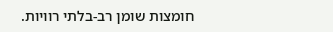חומצות שומן רב-בלתי רוויות.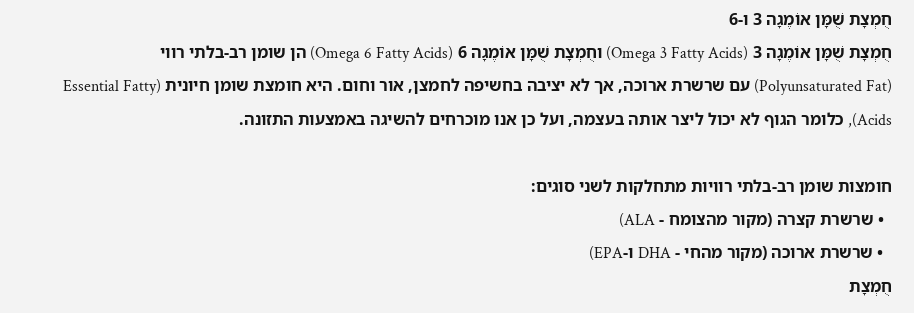חֻמְצָת שֻׁמָּן אוֹמֶגָה 3 ו-6
חֻמְצָת שֻׁמָּן אוֹמֶגָה 3 (Omega 3 Fatty Acids) וחֻמְצָת שֻׁמָּן אוֹמֶגָה 6 (Omega 6 Fatty Acids) הן שומן רב-בלתי רווי (Polyunsaturated Fat) עם שרשרת ארוכה, אך לא יציבה בחשיפה לחמצן, אור וחום. היא חומצת שומן חיונית (Essential Fatty Acids), כלומר הגוף לא יכול ליצר אותה בעצמה, ועל כן אנו מוכרחים להשיגה באמצעות התזונה.

חומצות שומן רב-בלתי רוויות מתחלקות לשני סוגים:
  • שרשרת קצרה (מקור מהצומח - ALA)
  • שרשרת ארוכה (מקור מהחי - DHA ו-EPA)
חֻמְצָת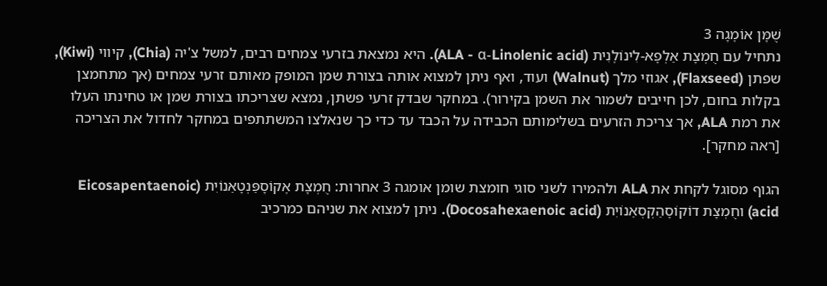שֻׁמָּן אוֹמֶגָה 3
נתחיל עם חֻמְצָת אַלְפָא-לִינוֹלֶנִית (ALA - α-Linolenic acid). היא נמצאת בזרעי צמחים רבים, למשל צ'יה (Chia), קיווי (Kiwi), שפתן (Flaxseed), אגוזי מלך (Walnut) ועוד, ואף ניתן למצוא אותה בצורת שמן המופק מאותם זרעי צמחים (אך מתחמצן בקלות בחום, לכן חייבים לשמור את השמן בקירור). במחקר שבדק זרעי פשתן, נמצא שצריכתו בצורת שמן או טחינתו העלו את רמת ALA, אך צריכת הזרעים בשלימותם הכבידה על הכבד עד כדי כך שנאלצו המשתתפים במחקר לחדול את הצריכה [ראה מחקר].

הגוף מסוגל לקחת את ALA ולהמירו לשני סוגי חומצת שומן אומגה 3 אחרות: חֻמְצָת אֶקוֹסָפֵּנְטָאֵנוֹיִת (Eicosapentaenoic acid) וחֻמְצָת דוֹקוֹסָהֵקְסְאֵנוֹיִת (Docosahexaenoic acid). ניתן למצוא את שניהם כמרכיב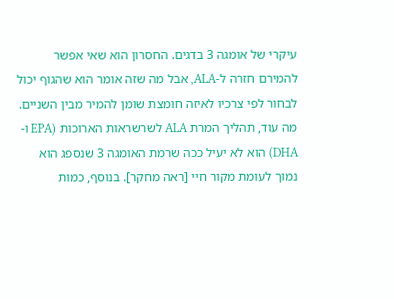עיקרי של אומגה 3 בדגים. החסרון הוא שאי אפשר להמירם חזרה ל-ALA, אבל מה שזה אומר הוא שהגוף יכול לבחור לפי צרכיו לאיזה חומצת שומן להמיר מבין השניים. מה עוד, תהליך המרת ALA לשרשראות הארוכות (EPA ו-DHA) הוא לא יעיל ככה שרמת האומגה 3 שנספג הוא נמוך לעומת מקור חיי [ראה מחקר]. בנוסף, כמות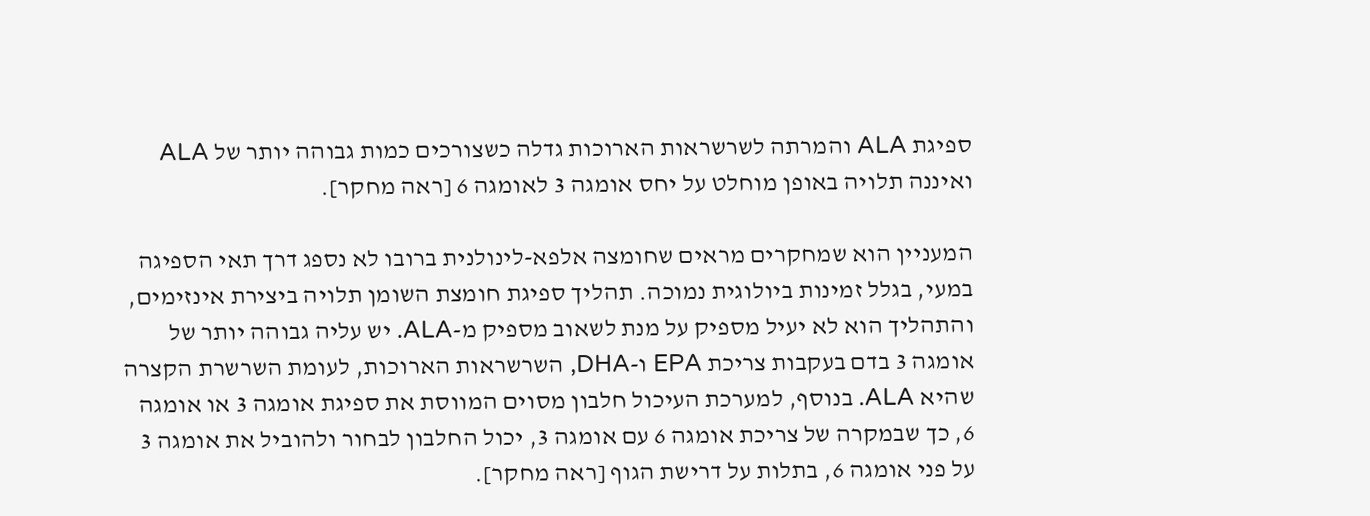ספיגת ALA והמרתה לשרשראות הארוכות גדלה כשצורכים כמות גבוהה יותר של ALA ואיננה תלויה באופן מוחלט על יחס אומגה 3 לאומגה 6 [ראה מחקר].

המעניין הוא שמחקרים מראים שחומצה אלפא-לינולנית ברובו לא נספג דרך תאי הספיגה במעי, בגלל זמינות ביולוגית נמוכה. תהליך ספיגת חומצת השומן תלויה ביצירת אינזימים, והתהליך הוא לא יעיל מספיק על מנת לשאוב מספיק מ-ALA. יש עליה גבוהה יותר של אומגה 3 בדם בעקבות צריכת EPA ו-DHA, השרשראות הארוכות, לעומת השרשרת הקצרה שהיא ALA. בנוסף, למערכת העיכול חלבון מסוים המווסת את ספיגת אומגה 3 או אומגה 6, כך שבמקרה של צריכת אומגה 6 עם אומגה 3, יכול החלבון לבחור ולהוביל את אומגה 3 על פני אומגה 6, בתלות על דרישת הגוף [ראה מחקר].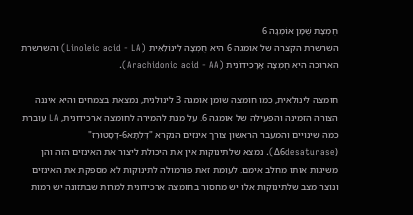חֻמְצָת שֻׁמָּן אוֹמֶגָה 6
השרשרת הקצרה של אומגה 6 היא חֻמְצָה לִינוֹלֵאִית (Linoleic acid - LA) והשרשרת הארוכה היא חֻמְצָה אָרָכִידוֹנִית (Arachidonic acid - AA).

חומצה לינולאית, כמו חומצה שומן אומגה 3 לינולנית, נמצאת בצמחים והיא איננה הצורה הזמינה והפעילה של אומגה 6. על מנת להמירה לחומצה ארכידונית, LA עוברת כמה שינויים והמעבר הראשון צורך אינזים הנקרא "דֶּלְתָּא6-דֶסָטוּרֵז" (Δ6desaturase). נמצא שלתינוקות אין את היכולת ליצור את האינזים הזה והן משיגות אותו מחלב אימם. לעומת זאת פורמולה לתינוקות לא מספקת את האינזים ונוצר מצב שלתינוקות אלו יש מחסור בחומצה ארכידונית למרות שבתזונה יש רמות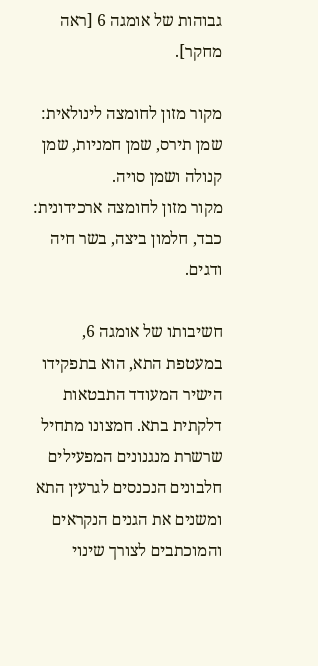גבוהות של אומגה 6 [ראה מחקר].

מקור מזון לחומצה לינולאית: שמן תירס, שמן חמניות, שמן קנולה ושמן סויה.
מקור מזון לחומצה ארכידונית: כבד, חלמון ביצה, בשר חיה ודגים.

חשיבותו של אומגה 6, במעטפת התא, הוא בתפקידו הישיר המעודד התבטאות דלקתית בתא. חמצונו מתחיל שרשרת מנגנונים המפעילים חלבונים הנכנסים לגרעין התא ומשנים את הגנים הנקראים והמוכתבים לצורך שינוי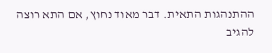ההתנהגות התאית. דבר מאוד נחוץ, אם התא רוצה להגיב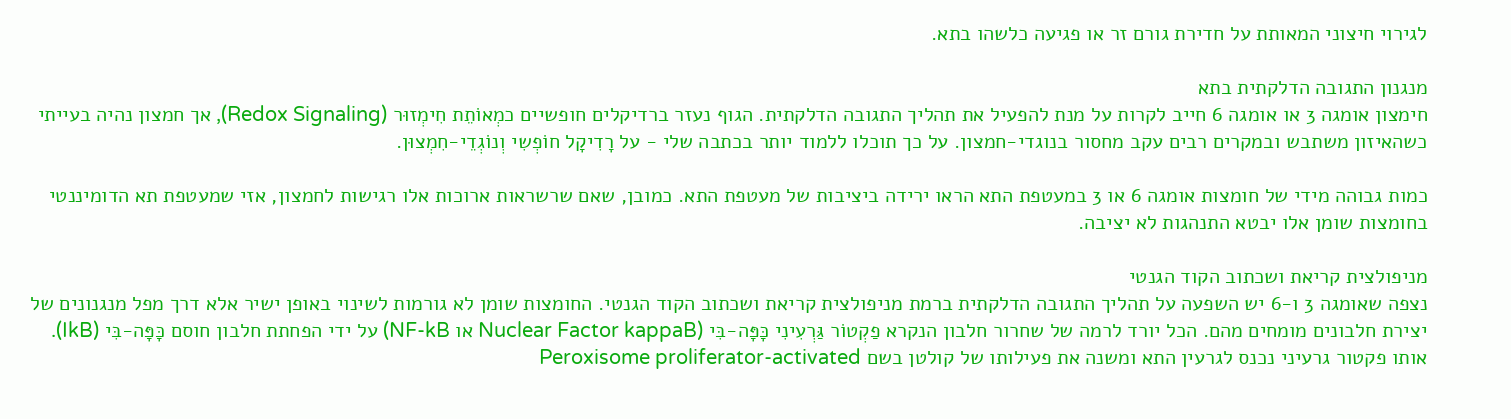לגירוי חיצוני המאותת על חדירת גורם זר או פגיעה כלשהו בתא.

מנגנון התגובה הדלקתית בתא
חימצון אומגה 3 או אומגה 6 חייב לקרות על מנת להפעיל את תהליך התגובה הדלקתית. הגוף נעזר ברדיקלים חופשיים כמְאוֹתֵת חִימְזוּר (Redox Signaling), אך חמצון נהיה בעייתי כשהאיזון משתבש ובמקרים רבים עקב מחסור בנוגדי-חמצון. על כך תוכלו ללמוד יותר בכתבה שלי - על רָדִיקָל חוֹפְשִי וְנוֹגְדֵי-חִמְצוּן.

כמות גבוהה מידי של חומצות אומגה 6 או 3 במעטפת התא הראו ירידה ביציבות של מעטפת התא. כמובן, שאם שרשראות ארוכות אלו רגישות לחמצון, אזי שמעטפת תא הדומיננטי בחומצות שומן אלו יבטא התנהגות לא יציבה.

מניפולצית קריאת ושכתוב הקוד הגנטי
נצפה שאומגה 3 ו-6 יש השפעה על תהליך התגובה הדלקתית ברמת מניפולצית קריאת ושכתוב הקוד הגנטי. החומצות שומן לא גורמות לשינוי באופן ישיר אלא דרך מפל מנגנונים של יצירת חלבונים מומחים מהם. הכל יורד לרמה של שחרור חלבון הנקרא פַקְטוֹר גַּרְעִינִי כָּפָּה-בִּי (Nuclear Factor kappaB או NF-kB) על ידי הפחתת חלבון חוסם כָּפָּה-בִּי (IkB). אותו פקטור גרעיני נכנס לגרעין התא ומשנה את פעילותו של קולטן בשם Peroxisome proliferator-activated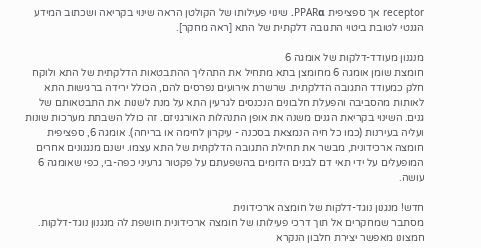receptor אך ספציפית PPARα. שינוי פעילותו של הקולטן הראה שינוי בקריאה ושכתוב המידע הגנטי לטובת ביטוי התגובה דלקתית של התא [ראה מחקר].

מנגנון מעודד-דלקות של אומגה 6
חומצת שומן אומגה 6 מחומצן בתא מתחיל את התהליך ההתבטאות הדלקתית של התא ולוקח חלק כמעודד התגובה הדלקתית. שרשרת אירועים נפרסים להם, הכולל ירידה ברגישות התא לאותות מהסביבה והפעלת חלבונים הנכנסים לגרעין התא על מנת לשנות את התבטאותם של גנים. השינוי בקריאת הגנים משנה את אופן התנהלות האורגניזם. זה כולל השבתת מערכות שונות ועליה בעירנות (כמו כל חיה הנמצאת בסכנה - עיקרון לחימה או בריחה). אומגה 6, ספציפית חומצה ארכידונית, מבשר את תחילת התגובה הדלקתית של התא עצמו. ישנם מנגנונים אחרים המופעלים על ידי תאי דם לבנים הדומים בהשפעתם על פקטור גרעיני כפה-בי, כפי שאומגה 6 עושה.

חדש! מנגנון נוגד-דלקות של חומצה ארכידונית
מסתבר שמחקרים אל תוך דרכי פעילותו של חומצה ארכידונית חושפת לה מנגנון נוגד-דלקות. חמצונו מאפשר יצירת חלבון הנקרא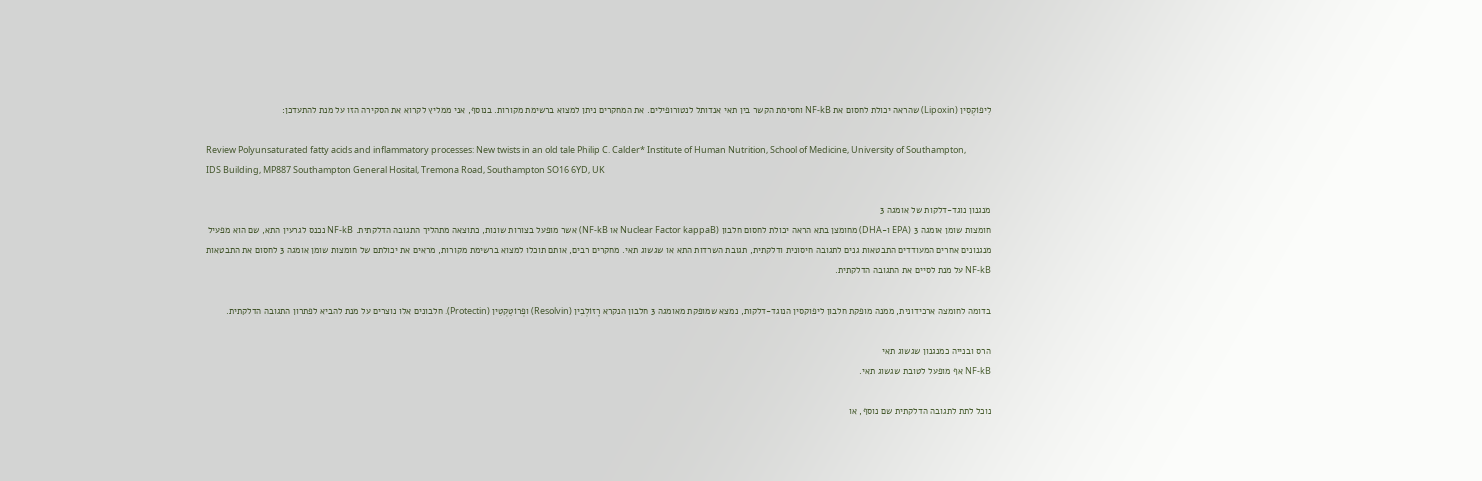לִיפוֹקְסִין (Lipoxin) שהראה יכולת לחסום את NF-kB וחסימת הקשר בין תאי אנדותל לנטורופילים. את המחקרים ניתן למצוא ברשימת מקורות. בנוסף, אני ממליץ לקרוא את הסקירה הזו על מנת להתעדכן:

Review Polyunsaturated fatty acids and inflammatory processes: New twists in an old tale Philip C. Calder* Institute of Human Nutrition, School of Medicine, University of Southampton, IDS Building, MP887 Southampton General Hosital, Tremona Road, Southampton SO16 6YD, UK

מנגנון נוגד-דלקות של אומגה 3
חומצות שומן אומגה 3 (EPA ו-DHA) מחומצן בתא הראה יכולת לחסום חלבון (Nuclear Factor kappaB או NF-kB) אשר מופעל בצורות שונות, כתוצאה מתהליך התגובה הדלקתית. NF-kB נכנס לגרעין התא, שם הוא מפעיל מנגנונים אחרים המעודדים התבטאות גנים לתגובה חיסונית ודלקתית, תגובת השרדות התא או שגשוג תאי. מחקרים רבים, אותם תוכלו למצוא ברשימת מקורות, מראים את יכולתם של חומצות שומן אומגה 3 לחסום את התבטאות NF-kB על מנת לסיים את התגובה הדלקתית.

בדומה לחומצה ארכידונית, ממנה מופקת חלבון ליפוקסין הנוגד-דלקות, נמצא שמופקת מאומגה 3 חלבון הנקרא רֶזוֹלְבִין (Resolvin) ופְרוֹטֵקְטִין (Protectin). חלבונים אלו נוצרים על מנת להביא לפתרון התגובה הדלקתית.

הרס ובנייה כמנגנון שגשוג תאי
NF-kB אף מופעל לטובת שגשוג תאי.

נוכל לתת לתגובה הדלקתית שם נוסף, או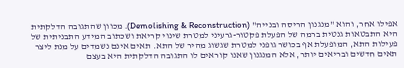אפילו אחר, והוא "מנגנון הריסה ובנייה" (Demolishing & Reconstruction). מכוון שהתגובה הדלקתית היא התבטאות גנטית ברמה של הפעלת פקטור-גרעיני למטרת שינוי קריאת ושכתוב המידע התבניתית של פעילות התא, המופעלת אף בכושר גופני למטרת שגשוג מהיר של התא. תאים אינם נשמדים על מנת ליצר תאים חדשים ובריאים יותר, אלא המנגנון שאנו קוראים לו התגובה הדלקתית היא בעצם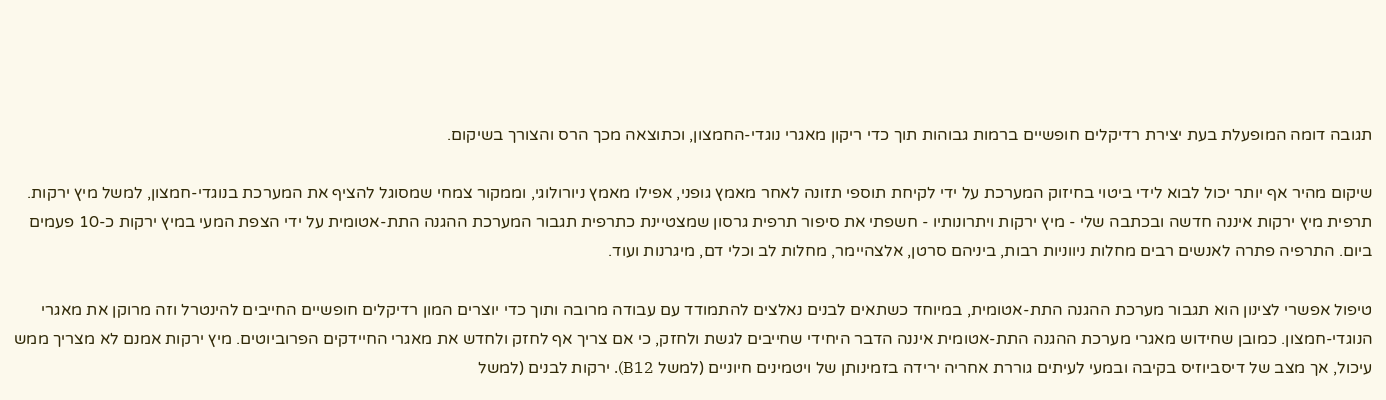תגובה דומה המופעלת בעת יצירת רדיקלים חופשיים ברמות גבוהות תוך כדי ריקון מאגרי נוגדי-החמצון, וכתוצאה מכך הרס והצורך בשיקום.

שיקום מהיר אף יותר יכול לבוא לידי ביטוי בחיזוק המערכת על ידי לקיחת תוספי תזונה לאחר מאמץ גופני, אפילו מאמץ ניורולוגי, וממקור צמחי שמסוגל להציף את המערכת בנוגדי-חמצון, למשל מיץ ירקות. תרפית מיץ ירקות איננה חדשה ובכתבה שלי - מיץ ירקות ויתרונותיו - חשפתי את סיפור תרפית גרסון שמצטיינת כתרפית תגבור המערכת ההגנה התת-אטומית על ידי הצפת המעי במיץ ירקות כ-10 פעמים ביום. התרפיה פתרה לאנשים רבים מחלות ניווניות רבות, ביניהם סרטן, אלצהיימר, מחלות לב וכלי דם, מיגרנות ועוד.

טיפול אפשרי לצינון הוא תגבור מערכת ההגנה התת-אטומית, במיוחד כשתאים לבנים נאלצים להתמודד עם עבודה מרובה ותוך כדי יוצרים המון רדיקלים חופשיים החייבים להינטרל וזה מרוקן את מאגרי הנוגדי-חמצון. כמובן שחידוש מאגרי מערכת ההגנה התת-אטומית איננה הדבר היחידי שחייבים לגשת ולחזק, כי אם צריך אף לחזק ולחדש את מאגרי החיידקים הפרוביוטים. מיץ ירקות אמנם לא מצריך ממש עיכול, אך מצב של דיסביוזיס בקיבה ובמעי לעיתים גוררת אחריה ירידה בזמינותן של ויטמינים חיוניים (למשל B12). ירקות לבנים (למשל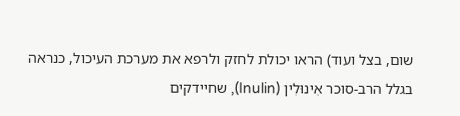שום, בצל ועוד) הראו יכולת לחזק ולרפא את מערכת העיכול, כנראה בגלל הרב-סוכר אִינוּלִין (Inulin), שחיידקים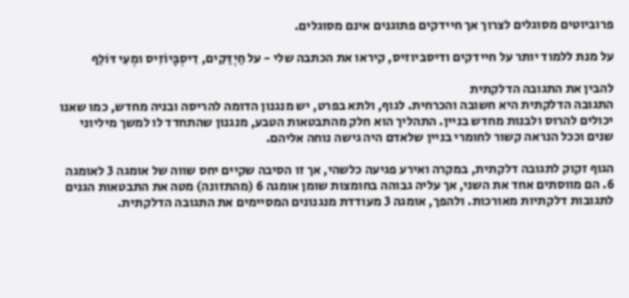פרוביוטים מסוגלים לצרוך אך חיידקים פתוגנים אינם מסוגלים.

על מנת ללמוד יותר על חיידקים ודיסביוזיס, קיראו את הכתבה שלי - על חַיְדַּקִים, דִיסְבָּיוֹזִיס ומְעִי דּוֹלֵף

להבין את התגובה הדלקתית
התגובה הדלקתית היא חשובה והכרחית. לגוף, ולתא בפרט, יש מנגנון הדומה להריסה ובניה מחדש, כמו שאנו יכולים להרוס ולבנות מחדש בניין. התהליך הוא חלק מהתבטאות הטבע, מנגנון שהתחדד לו למשך מיליוני שנים וככל הנראה קשור לחומרי בניין שלאדם היה גישה נוחה אליהם.

הגוף זקוק לתגובה דלקתית, במקרה ואירע פגיעה כלשהי, אך זו הסיבה שקיים יחס שווה של אומגה 3 לאומגה 6. הם מווסתים אחד את השני, אך עליה גבוהה בחומצות שומן אומגה 6 (מהתזונה) מטה את התבטאות הגנים לתגובות דלקתיות מאורכות. ולהפך, אומגה 3 מעודדת מנגנונים המסיימים את התגובה הדלקתית.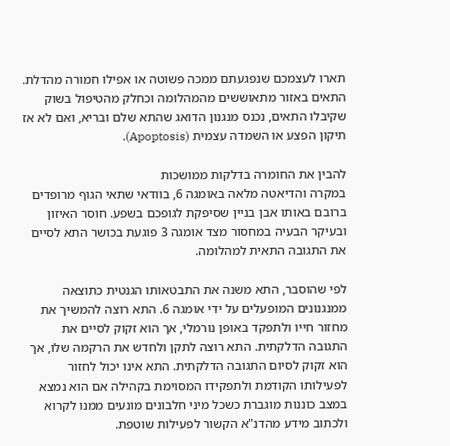תארו לעצמכם שנפגעתם ממכה פשוטה או אפילו חמורה מהדלת. התאים באזור מתאוששים מהמהלומה וכחלק מהטיפול בשוק שקיבלו התאים, נכנס מנגנון הדואג שהתא שלם ובריא, ואם לא אז תיקון הפצע או השמדה עצמית (Apoptosis).

להבין את החומרה בדלקות ממושכות
במקרה והדיאטה מלאה באומגה 6, בוודאי שתאי הגוף מרופדים ברובם באותו אבן בניין שסיפקת לגופכם בשפע. חוסר האיזון ובעיקר הבעיה במחסור מצד אומגה 3 פוגעת בכושר התא לסיים את התגובה התאית למהלומה.

לפי שהוסבר, התא משנה את התבטאותו הגנטית כתוצאה ממנגנונים המופעלים על ידי אומגה 6. התא רוצה להמשיך את מחזור חייו ולתפקד באופן נורמלי, אך הוא זקוק לסיים את התגובה הדלקתית. התא רוצה לתקן ולחדש את הרקמה שלו, אך הוא זקוק לסיום התגובה הדלקתית. התא אינו יכול לחזור לפעילותו הקודמת ולתפקידו המסוימת בקהילה אם הוא נמצא במצב כוננות מוגברת כשכל מיני חלבונים מונעים ממנו לקרוא ולכתוב מידע מהדנ"א הקשור לפעילות שוטפת.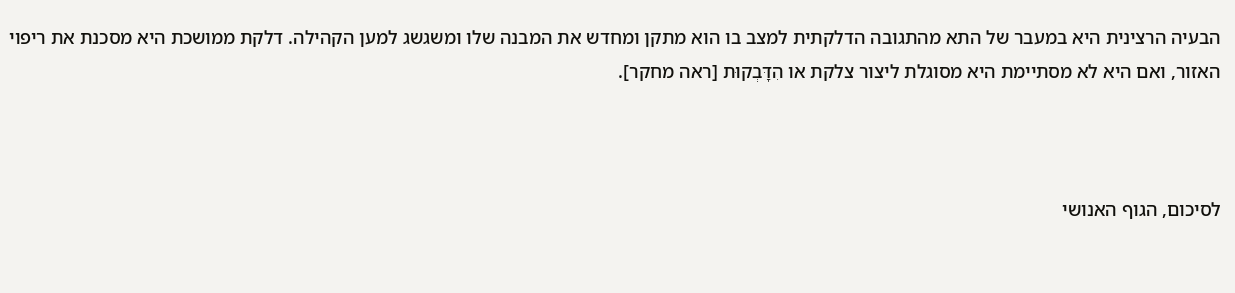הבעיה הרצינית היא במעבר של התא מהתגובה הדלקתית למצב בו הוא מתקן ומחדש את המבנה שלו ומשגשג למען הקהילה. דלקת ממושכת היא מסכנת את ריפוי האזור, ואם היא לא מסתיימת היא מסוגלת ליצור צלקת או הִדָּבְקוּת [ראה מחקר].



לסיכום, הגוף האנושי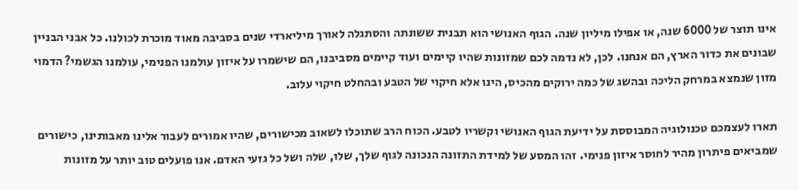אינו תוצר של 6000 שנה, או אפילו מיליון שנה. הגוף האנושי הוא תבנית ששונתה והסתגלה לאורך מיליארדי שנים בסביבה מאוד מוכרת לכולנו. כל אבני הבניין שבונים את כדור הארץ, הם אנחנו. לכן, לא נדמה לכם שמזונות שהיו קיימים ועוד קיימים מסביבנו, הם שישמרו על איזון עולמנו הפנימי, עולמנו הגשמי? הדמוי מזון שנמצא במרחק הליכה ובהשג של כמה ירוקים מהכיס, הינו אלא חיקוי של הטבע ובהחלט חיקוי עלוב.

תארו לעצמכם טכנולוגיה המבוססת על ידיעת הגוף האנושי וקשריו לטבע. הכוח הרב שתוכלו לשאוב מכישורים, שהיו אמורים לעבור אלינו מאבותינו, כישורים שמביאים פיתרון מהיר לחוסר איזון פנימי. זהו המסע של למידת התזונה הנכונה לגוף שלך, שלו, שלה ושל כל גזעי האדם. אנו פועלים טוב יותר על מזונות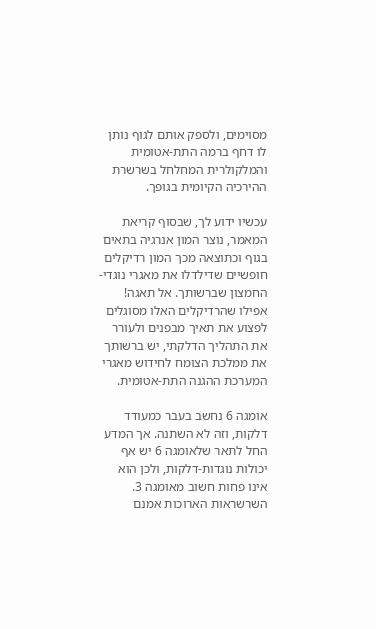מסוימים, ולספק אותם לגוף נותן לו דחף ברמה התת-אטומית והמלקולרית המחלחל בשרשרת ההירכיה הקיומית בגופך.

עכשיו ידוע לך, שבסוף קריאת המאמר, נוצר המון אנרגיה בתאים בגוף וכתוצאה מכך המון רדיקלים חופשיים שדילדלו את מאגרי נוגדי-החמצון שברשותך. אל תאגה! אפילו שהרדיקלים האלו מסוגלים לפצוע את תאיך מבפנים ולעורר את התהליך הדלקתי, יש ברשותך את ממלכת הצומח לחידוש מאגרי המערכת ההגנה התת-אטומית.

אומגה 6 נחשב בעבר כמעודד דלקות, וזה לא השתנה. אך המדע החל לתאר שלאומגה 6 יש אף יכולות נוגדות-דלקות, ולכן הוא אינו פחות חשוב מאומגה 3. השרשראות הארוכות אמנם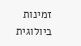זמינות ביולוגית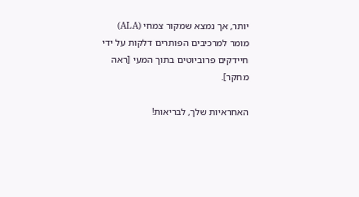יותר, אך נמצא שמקור צמחי (ALA) מומר למרכיבים הפותרים דלקות על ידי חיידקים פרוביוטים בתוך המעי [ראה מחקר].

האחראיות שלך, לבריאות!